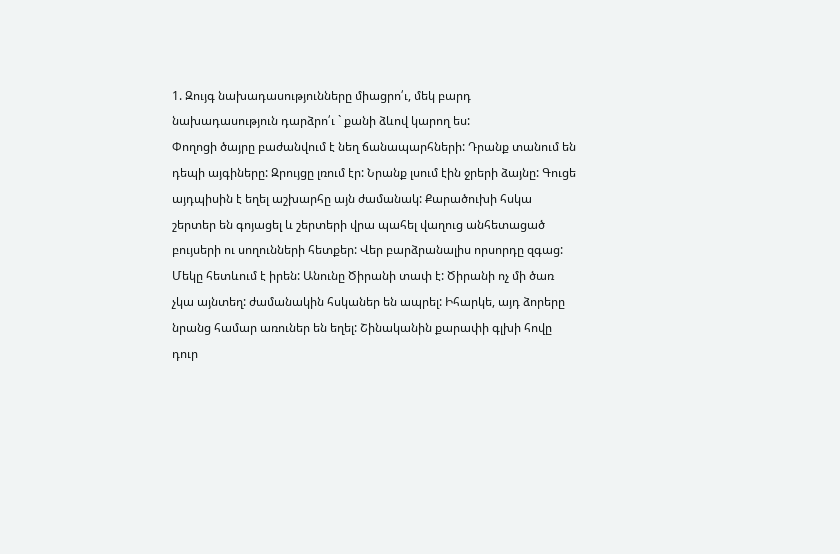1. Զույգ նախադասությունները միացրո՛ւ, մեկ բարդ նախադասություն դարձրո՛ւ ` քանի ձևով կարող ես:
Փողոցի ծայրը բաժանվում է նեղ ճանապարհների: Դրանք տանում են դեպի այգիները: Զրույցը լռում էր: Նրանք լսում էին ջրերի ձայնը: Գուցե այդպիսին է եղել աշխարհը այն ժամանակ: Քարածուխի հսկա շերտեր են գոյացել և շերտերի վրա պահել վաղուց անհետացած բույսերի ու սողունների հետքեր: Վեր բարձրանալիս որսորդը զգաց: Մեկը հետևում է իրեն: Անունը Ծիրանի տափ է: Ծիրանի ոչ մի ծառ չկա այնտեղ: ժամանակին հսկաներ են ապրել: Իհարկե, այդ ձորերը նրանց համար առուներ են եղել: Շինականին քարափի գլխի հովը դուր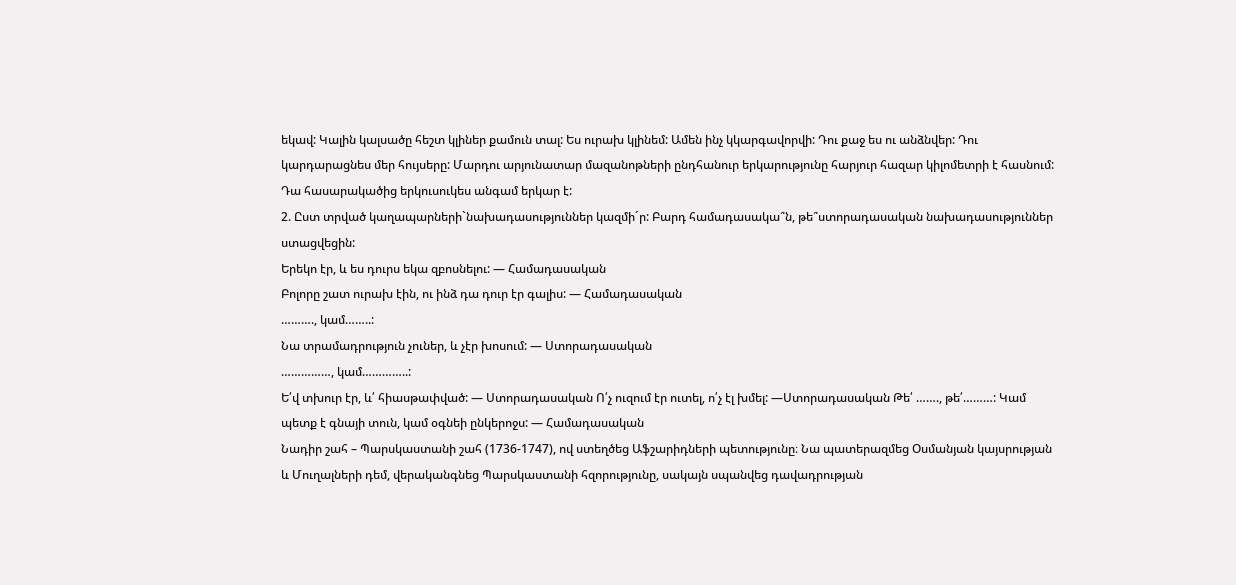եկավ: Կալին կալսածը հեշտ կլիներ քամուն տալ: Ես ուրախ կլինեմ: Ամեն ինչ կկարգավորվի: Դու քաջ ես ու անձնվեր: Դու կարդարացնես մեր հույսերը: Մարդու արյունատար մազանոթների ընդհանուր երկարությունը հարյուր հազար կիլոմետրի է հասնում: Դա հասարակածից երկուսուկես անգամ երկար է:
2. Ըստ տրված կաղապարների`նախադասություններ կազմի´ր: Բարդ համադասակա՞ն, թե՞ստորադասական նախադասություններ ստացվեցին:
Երեկո էր, և ես դուրս եկա զբոսնելու: — Համադասական
Բոլորը շատ ուրախ էին, ու ինձ դա դուր էր գալիս: — Համադասական
………., կամ……..:
Նա տրամադրություն չուներ, և չէր խոսում: — Ստորադասական
……………, կամ…………..:
Ե՛վ տխուր էր, և՛ հիասթափված: — Ստորադասական Ո՛չ ուզում էր ուտել, ո՛չ էլ խմել: —Ստորադասական Թե՛ ……., թե՛………: Կամ պետք է գնայի տուն, կամ օգնեի ընկերոջս: — Համադասական
Նադիր շահ – Պարսկաստանի շահ (1736-1747), ով ստեղծեց Աֆշարիդների պետությունը։ Նա պատերազմեց Օսմանյան կայսրության և Մուղալների դեմ, վերականգնեց Պարսկաստանի հզորությունը, սակայն սպանվեց դավադրության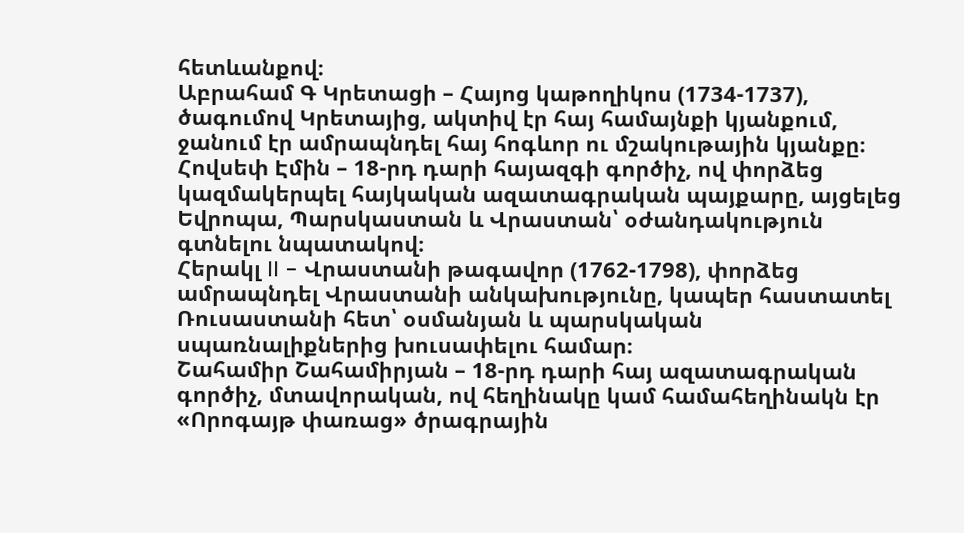հետևանքով։
Աբրահամ Գ Կրետացի – Հայոց կաթողիկոս (1734-1737), ծագումով Կրետայից, ակտիվ էր հայ համայնքի կյանքում, ջանում էր ամրապնդել հայ հոգևոր ու մշակութային կյանքը։
Հովսեփ Էմին – 18-րդ դարի հայազգի գործիչ, ով փորձեց կազմակերպել հայկական ազատագրական պայքարը, այցելեց Եվրոպա, Պարսկաստան և Վրաստան՝ օժանդակություն գտնելու նպատակով։
Հերակլ II – Վրաստանի թագավոր (1762-1798), փորձեց ամրապնդել Վրաստանի անկախությունը, կապեր հաստատել Ռուսաստանի հետ՝ օսմանյան և պարսկական սպառնալիքներից խուսափելու համար։
Շահամիր Շահամիրյան – 18-րդ դարի հայ ազատագրական գործիչ, մտավորական, ով հեղինակը կամ համահեղինակն էր «Որոգայթ փառաց» ծրագրային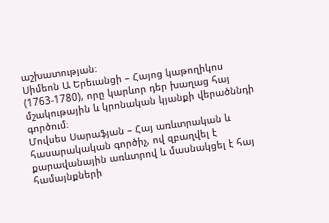աշխատության։
Սիմեոն Ա Երեւանցի – Հայոց կաթողիկոս (1763-1780), որը կարևոր դեր խաղաց հայ մշակութային և կրոնական կյանքի վերածննդի գործում։
Մովսես Սարաֆյան – Հայ առևտրական և հասարակական գործիչ, ով զբաղվել է քարավանային առևտրով և մասնակցել է հայ համայնքների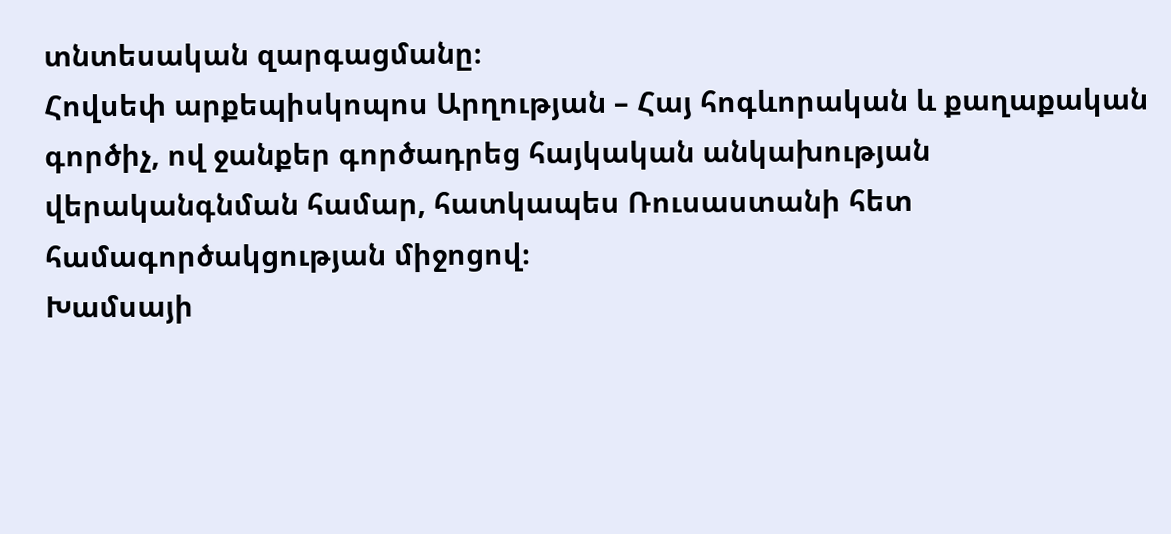տնտեսական զարգացմանը։
Հովսեփ արքեպիսկոպոս Արղության – Հայ հոգևորական և քաղաքական գործիչ, ով ջանքեր գործադրեց հայկական անկախության վերականգնման համար, հատկապես Ռուսաստանի հետ համագործակցության միջոցով։
Խամսայի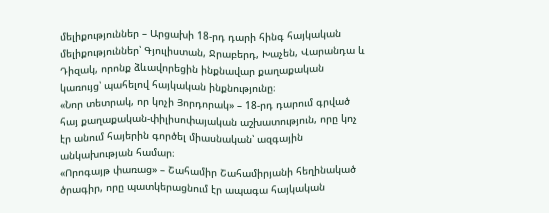մելիքություններ – Արցախի 18-րդ դարի հինգ հայկական մելիքություններ՝ Գյուլիստան, Ջրաբերդ, Խաչեն, Վարանդա և Դիզակ, որոնք ձևավորեցին ինքնավար քաղաքական կառույց՝ պահելով հայկական ինքնությունը։
«Նոր տետրակ, որ կոչի Յորդորակ» – 18-րդ դարում գրված հայ քաղաքական-փիլիսոփայական աշխատություն, որը կոչ էր անում հայերին գործել միասնական՝ ազգային անկախության համար։
«Որոգայթ փառաց» – Շահամիր Շահամիրյանի հեղինակած ծրագիր, որը պատկերացնում էր ապագա հայկական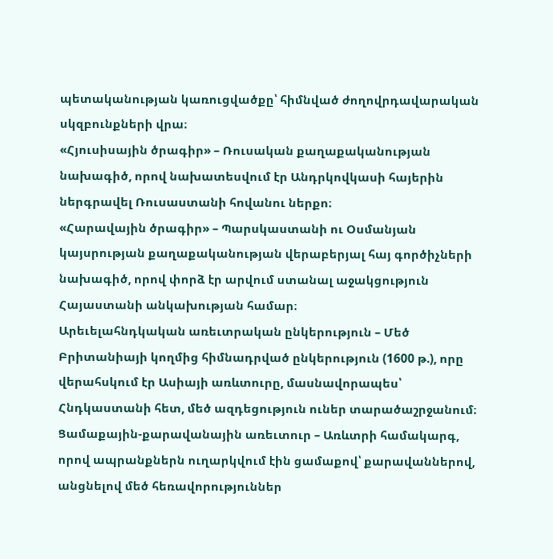պետականության կառուցվածքը՝ հիմնված ժողովրդավարական սկզբունքների վրա։
«Հյուսիսային ծրագիր» – Ռուսական քաղաքականության նախագիծ, որով նախատեսվում էր Անդրկովկասի հայերին ներգրավել Ռուսաստանի հովանու ներքո։
«Հարավային ծրագիր» – Պարսկաստանի ու Օսմանյան կայսրության քաղաքականության վերաբերյալ հայ գործիչների նախագիծ, որով փորձ էր արվում ստանալ աջակցություն Հայաստանի անկախության համար։
Արեւելահնդկական առեւտրական ընկերություն – Մեծ Բրիտանիայի կողմից հիմնադրված ընկերություն (1600 թ.), որը վերահսկում էր Ասիայի առևտուրը, մասնավորապես՝ Հնդկաստանի հետ, մեծ ազդեցություն ուներ տարածաշրջանում։
Ցամաքային-քարավանային առեւտուր – Առևտրի համակարգ, որով ապրանքներն ուղարկվում էին ցամաքով՝ քարավաններով, անցնելով մեծ հեռավորություններ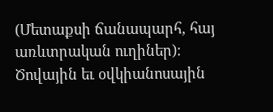(Մետաքսի ճանապարհ, հայ առևտրական ուղիներ)։
Ծովային եւ օվկիանոսային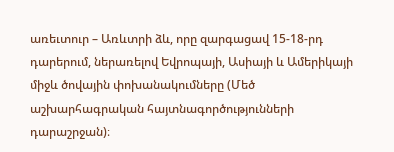առեւտուր – Առևտրի ձև, որը զարգացավ 15-18-րդ դարերում, ներառելով Եվրոպայի, Ասիայի և Ամերիկայի միջև ծովային փոխանակումները (Մեծ աշխարհագրական հայտնագործությունների դարաշրջան)։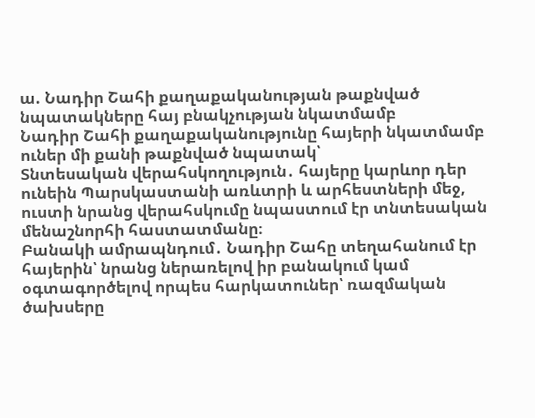ա. Նադիր Շահի քաղաքականության թաքնված նպատակները հայ բնակչության նկատմամբ
Նադիր Շահի քաղաքականությունը հայերի նկատմամբ ուներ մի քանի թաքնված նպատակ՝
Տնտեսական վերահսկողություն․ հայերը կարևոր դեր ունեին Պարսկաստանի առևտրի և արհեստների մեջ, ուստի նրանց վերահսկումը նպաստում էր տնտեսական մենաշնորհի հաստատմանը։
Բանակի ամրապնդում․ Նադիր Շահը տեղահանում էր հայերին՝ նրանց ներառելով իր բանակում կամ օգտագործելով որպես հարկատուներ՝ ռազմական ծախսերը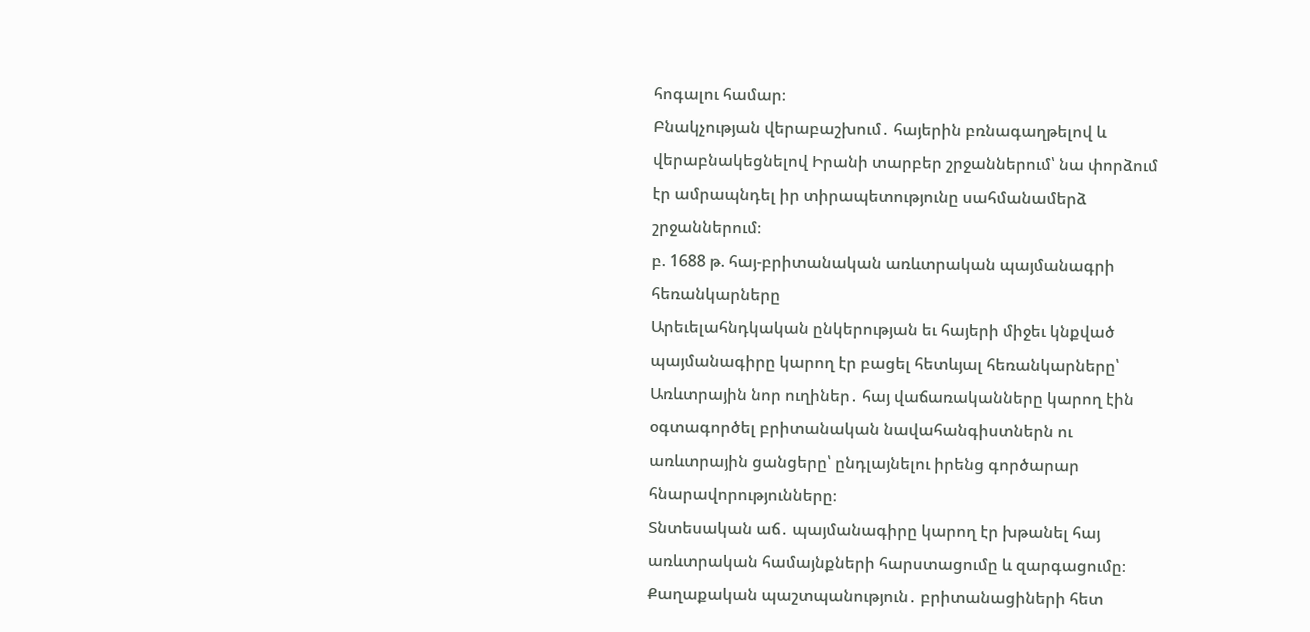հոգալու համար։
Բնակչության վերաբաշխում․ հայերին բռնագաղթելով և վերաբնակեցնելով Իրանի տարբեր շրջաններում՝ նա փորձում էր ամրապնդել իր տիրապետությունը սահմանամերձ շրջաններում։
բ. 1688 թ. հայ-բրիտանական առևտրական պայմանագրի հեռանկարները
Արեւելահնդկական ընկերության եւ հայերի միջեւ կնքված պայմանագիրը կարող էր բացել հետևյալ հեռանկարները՝
Առևտրային նոր ուղիներ․ հայ վաճառականները կարող էին օգտագործել բրիտանական նավահանգիստներն ու առևտրային ցանցերը՝ ընդլայնելու իրենց գործարար հնարավորությունները։
Տնտեսական աճ․ պայմանագիրը կարող էր խթանել հայ առևտրական համայնքների հարստացումը և զարգացումը։
Քաղաքական պաշտպանություն․ բրիտանացիների հետ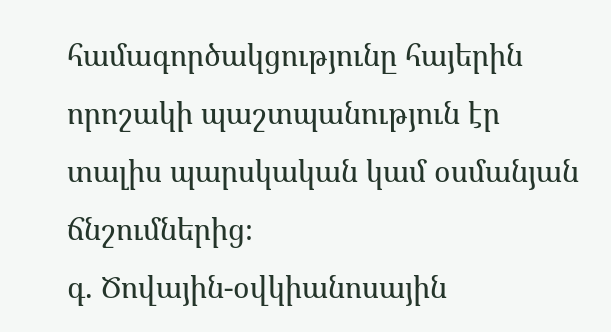համագործակցությունը հայերին որոշակի պաշտպանություն էր տալիս պարսկական կամ օսմանյան ճնշումներից։
գ. Ծովային-օվկիանոսային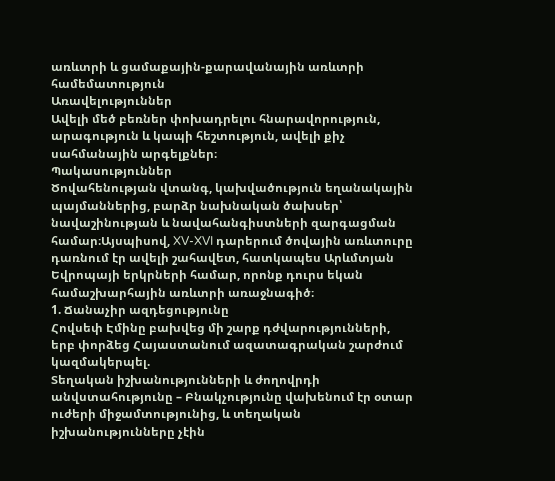առևտրի և ցամաքային-քարավանային առևտրի համեմատություն
Առավելություններ
Ավելի մեծ բեռներ փոխադրելու հնարավորություն, արագություն և կապի հեշտություն, ավելի քիչ սահմանային արգելքներ։
Պակասություններ
Ծովահենության վտանգ, կախվածություն եղանակային պայմաններից, բարձր նախնական ծախսեր՝ նավաշինության և նավահանգիստների զարգացման համար։Այսպիսով, XV-XVI դարերում ծովային առևտուրը դառնում էր ավելի շահավետ, հատկապես Արևմտյան Եվրոպայի երկրների համար, որոնք դուրս եկան համաշխարհային առևտրի առաջնագիծ։
1. Ճանաչիր ազդեցությունը
Հովսեփ Էմինը բախվեց մի շարք դժվարությունների, երբ փորձեց Հայաստանում ազատագրական շարժում կազմակերպել.
Տեղական իշխանությունների և ժողովրդի անվստահությունը – Բնակչությունը վախենում էր օտար ուժերի միջամտությունից, և տեղական իշխանությունները չէին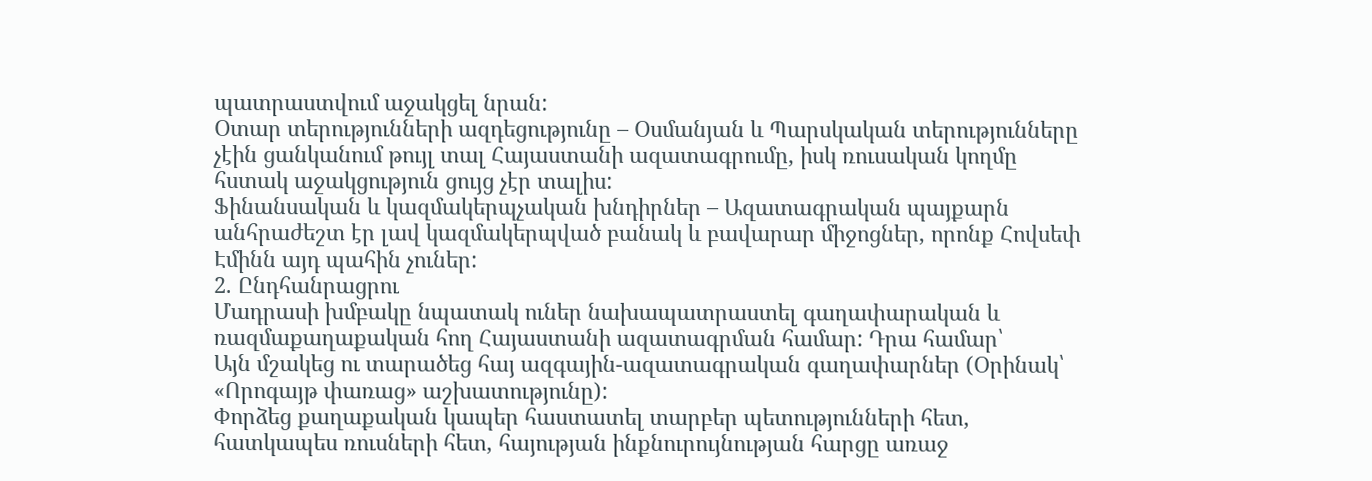պատրաստվում աջակցել նրան:
Օտար տերությունների ազդեցությունը – Օսմանյան և Պարսկական տերությունները չէին ցանկանում թույլ տալ Հայաստանի ազատագրումը, իսկ ռուսական կողմը հստակ աջակցություն ցույց չէր տալիս:
Ֆինանսական և կազմակերպչական խնդիրներ – Ազատագրական պայքարն անհրաժեշտ էր լավ կազմակերպված բանակ և բավարար միջոցներ, որոնք Հովսեփ Էմինն այդ պահին չուներ:
2. Ընդհանրացրու
Մադրասի խմբակը նպատակ ուներ նախապատրաստել գաղափարական և ռազմաքաղաքական հող Հայաստանի ազատագրման համար: Դրա համար՝
Այն մշակեց ու տարածեց հայ ազգային-ազատագրական գաղափարներ (Օրինակ՝ «Որոգայթ փառաց» աշխատությունը):
Փորձեց քաղաքական կապեր հաստատել տարբեր պետությունների հետ, հատկապես ռուսների հետ, հայության ինքնուրույնության հարցը առաջ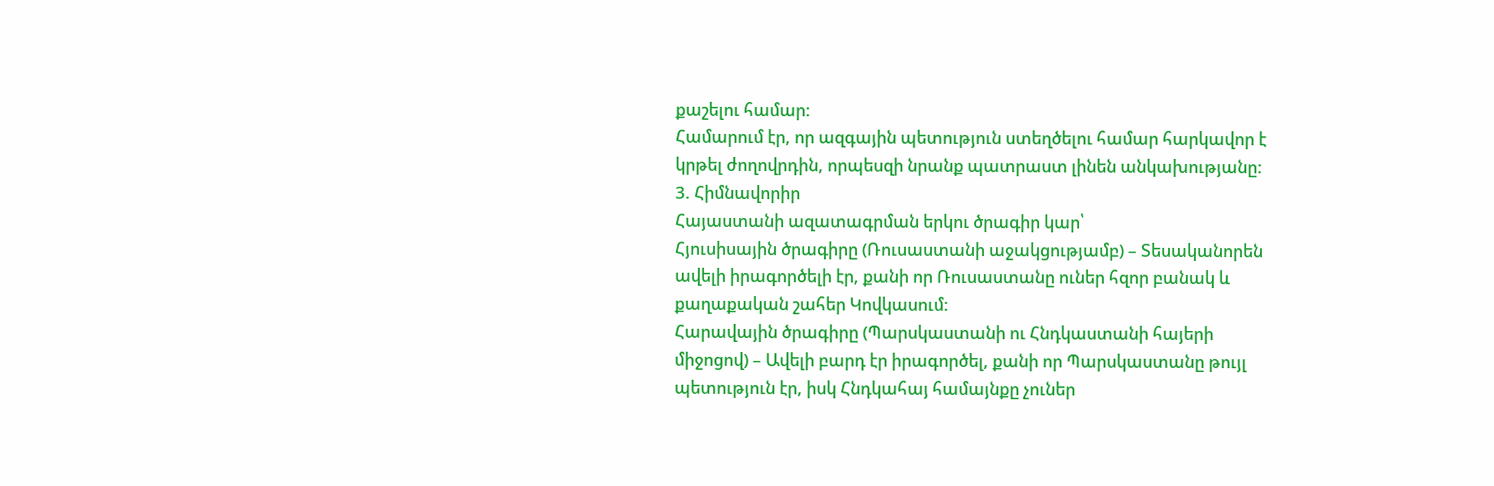քաշելու համար:
Համարում էր, որ ազգային պետություն ստեղծելու համար հարկավոր է կրթել ժողովրդին, որպեսզի նրանք պատրաստ լինեն անկախությանը:
3. Հիմնավորիր
Հայաստանի ազատագրման երկու ծրագիր կար՝
Հյուսիսային ծրագիրը (Ռուսաստանի աջակցությամբ) – Տեսականորեն ավելի իրագործելի էր, քանի որ Ռուսաստանը ուներ հզոր բանակ և քաղաքական շահեր Կովկասում:
Հարավային ծրագիրը (Պարսկաստանի ու Հնդկաստանի հայերի միջոցով) – Ավելի բարդ էր իրագործել, քանի որ Պարսկաստանը թույլ պետություն էր, իսկ Հնդկահայ համայնքը չուներ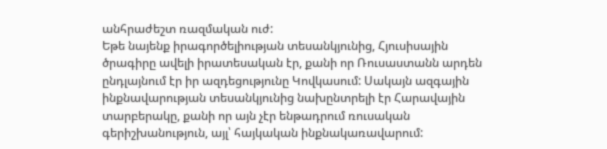անհրաժեշտ ռազմական ուժ:
Եթե նայենք իրագործելիության տեսանկյունից, Հյուսիսային ծրագիրը ավելի իրատեսական էր, քանի որ Ռուսաստանն արդեն ընդլայնում էր իր ազդեցությունը Կովկասում: Սակայն ազգային ինքնավարության տեսանկյունից նախընտրելի էր Հարավային տարբերակը, քանի որ այն չէր ենթադրում ռուսական գերիշխանություն, այլ՝ հայկական ինքնակառավարում: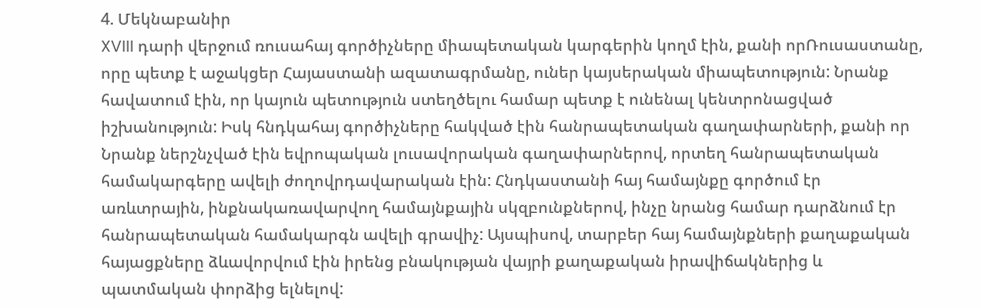4. Մեկնաբանիր
XVIII դարի վերջում ռուսահայ գործիչները միապետական կարգերին կողմ էին, քանի որՌուսաստանը, որը պետք է աջակցեր Հայաստանի ազատագրմանը, ուներ կայսերական միապետություն: Նրանք հավատում էին, որ կայուն պետություն ստեղծելու համար պետք է ունենալ կենտրոնացված իշխանություն: Իսկ հնդկահայ գործիչները հակված էին հանրապետական գաղափարների, քանի որ Նրանք ներշնչված էին եվրոպական լուսավորական գաղափարներով, որտեղ հանրապետական համակարգերը ավելի ժողովրդավարական էին: Հնդկաստանի հայ համայնքը գործում էր առևտրային, ինքնակառավարվող համայնքային սկզբունքներով, ինչը նրանց համար դարձնում էր հանրապետական համակարգն ավելի գրավիչ: Այսպիսով, տարբեր հայ համայնքների քաղաքական հայացքները ձևավորվում էին իրենց բնակության վայրի քաղաքական իրավիճակներից և պատմական փորձից ելնելով: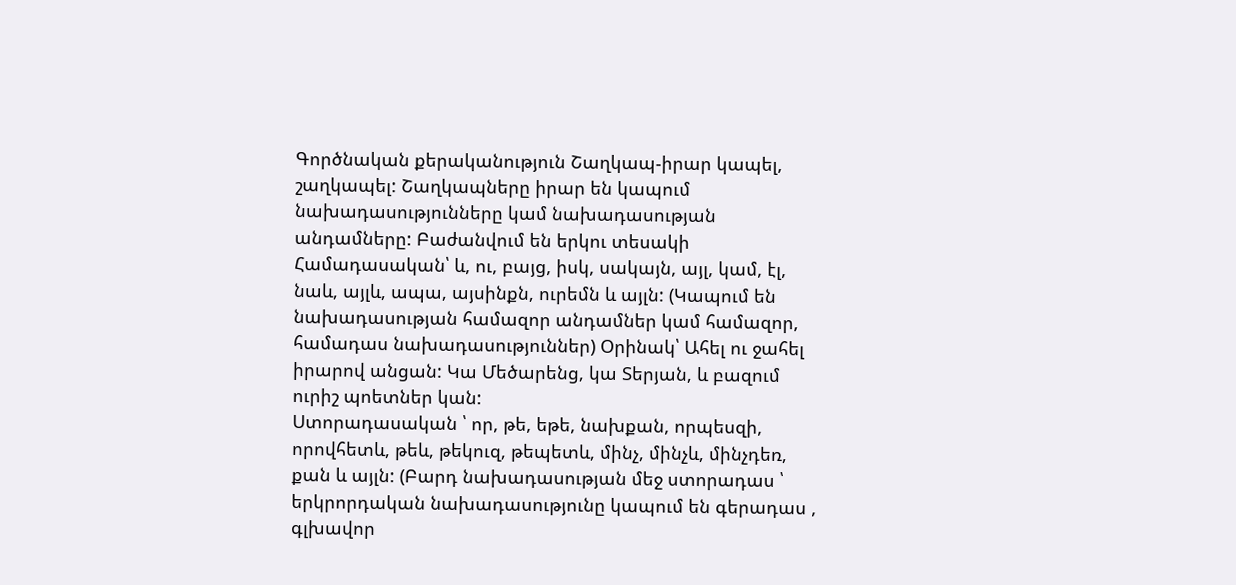Գործնական քերականություն Շաղկապ-իրար կապել, շաղկապել: Շաղկապները իրար են կապում նախադասությունները կամ նախադասության անդամները: Բաժանվում են երկու տեսակի Համադասական՝ և, ու, բայց, իսկ, սակայն, այլ, կամ, էլ, նաև, այլև, ապա, այսինքն, ուրեմն և այլն: (Կապում են նախադասության համազոր անդամներ կամ համազոր, համադաս նախադասություններ) Օրինակ՝ Ահել ու ջահել իրարով անցան: Կա Մեծարենց, կա Տերյան, և բազում ուրիշ պոետներ կան:
Ստորադասական ՝ որ, թե, եթե, նախքան, որպեսզի, որովհետև, թեև, թեկուզ, թեպետև, մինչ, մինչև, մինչդեռ, քան և այլն: (Բարդ նախադասության մեջ ստորադաս ՝ երկրորդական նախադասությունը կապում են գերադաս , գլխավոր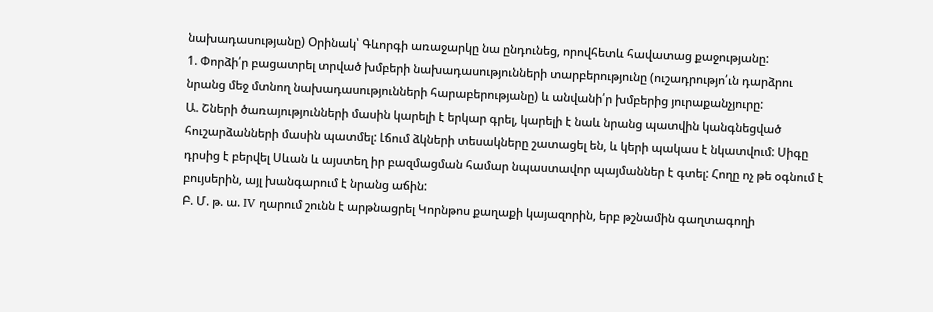նախադասությանը) Օրինակ՝ Գևորգի առաջարկը նա ընդունեց, որովհետև հավատաց քաջությանը:
1. Փորձի՛ր բացատրել տրված խմբերի նախադասությունների տարբերությունը (ուշադրությո՛ւն դարձրու
նրանց մեջ մտնող նախադասությունների հարաբերությանը) և անվանի՛ր խմբերից յուրաքանչյուրը:
Ա. Շների ծառայությունների մասին կարելի է երկար գրել, կարելի է նաև նրանց պատվին կանգնեցված հուշարձանների մասին պատմել: Լճում ձկների տեսակները շատացել են, և կերի պակաս է նկատվում: Սիգը դրսից է բերվել Սևան և այստեղ իր բազմացման համար նպաստավոր պայմաններ է գտել: Հողը ոչ թե օգնում է բույսերին, այլ խանգարում է նրանց աճին:
Բ. Մ. թ. ա. IV ղարում շունն է արթնացրել Կորնթոս քաղաքի կայազորին, երբ թշնամին գաղտագողի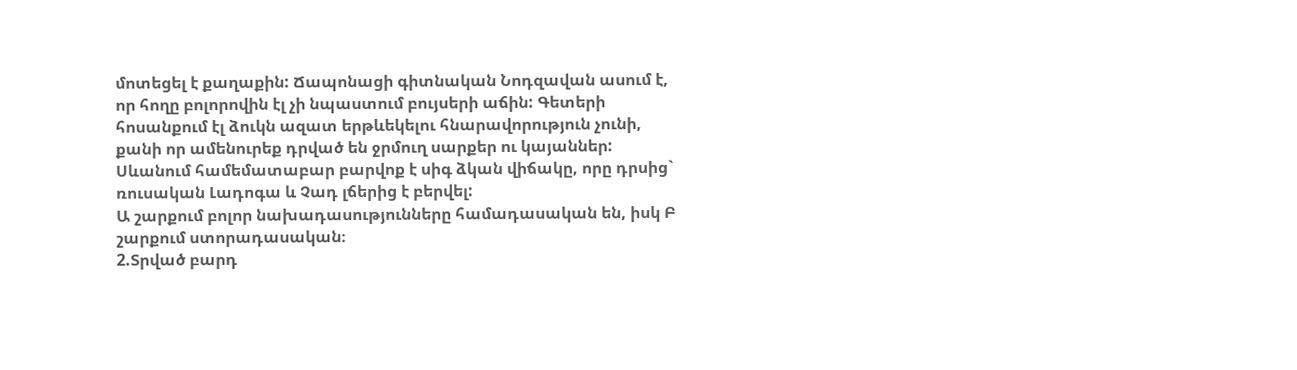մոտեցել է քաղաքին: Ճապոնացի գիտնական Նոդզավան ասում է, որ հողը բոլորովին էլ չի նպաստում բույսերի աճին: Գետերի հոսանքում էլ ձուկն ազատ երթևեկելու հնարավորություն չունի, քանի որ ամենուրեք դրված են ջրմուղ սարքեր ու կայաններ: Սևանում համեմատաբար բարվոք է սիգ ձկան վիճակը, որը դրսից` ռուսական Լադոգա և Չադ լճերից է բերվել:
Ա շարքում բոլոր նախադասությունները համադասական են, իսկ Բ շարքում ստորադասական։
2.Տրված բարդ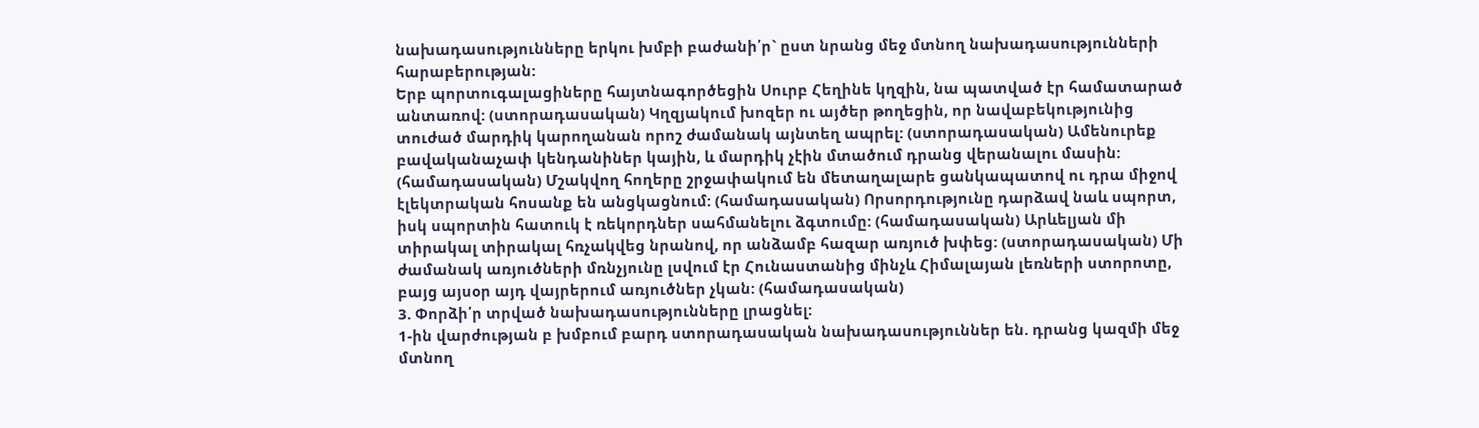նախադասությունները երկու խմբի բաժանի՛ր` ըստ նրանց մեջ մտնող նախադասությունների հարաբերության:
Երբ պորտուգալացիները հայտնագործեցին Սուրբ Հեղինե կղզին, նա պատված էր համատարած անտառով: (ստորադասական) Կղզյակում խոզեր ու այծեր թողեցին, որ նավաբեկությունից տուժած մարդիկ կարողանան որոշ ժամանակ այնտեղ ապրել: (ստորադասական) Ամենուրեք բավականաչափ կենդանիներ կային, և մարդիկ չէին մտածում դրանց վերանալու մասին: (համադասական) Մշակվող հողերը շրջափակում են մետաղալարե ցանկապատով ու դրա միջով էլեկտրական հոսանք են անցկացնում: (համադասական) Որսորդությունը դարձավ նաև սպորտ, իսկ սպորտին հատուկ է ռեկորդներ սահմանելու ձգտումը: (համադասական) Արևելյան մի տիրակալ տիրակալ հռչակվեց նրանով, որ անձամբ հազար առյուծ խփեց: (ստորադասական) Մի ժամանակ առյուծների մռնչյունը լսվում էր Հունաստանից մինչև Հիմալայան լեռների ստորոտը, բայց այսօր այդ վայրերում առյուծներ չկան: (համադասական)
3. Փորձի՛ր տրված նախադասությունները լրացնել:
1-ին վարժության բ խմբում բարդ ստորադասական նախադասություններ են. դրանց կազմի մեջ մտնող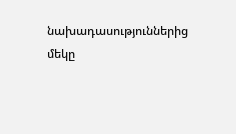նախադասություններից մեկը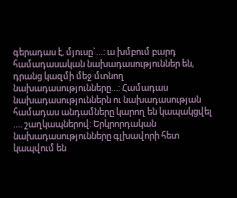գերադաս է, մյուսը`…: ա խմբում բարդ համադասական նախադասություններ են, դրանց կազմի մեջ մտնող նախադասությունները…: Համադաս նախադասություններն ու նախադասության համադաս անդամները կարող են կապակցվել …. շաղկապներով: Երկրորդական նախադասությունները գլխավորի հետ կապվում են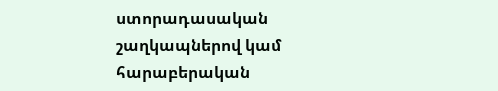ստորադասական շաղկապներով կամ հարաբերական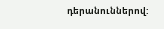դերանուններով: